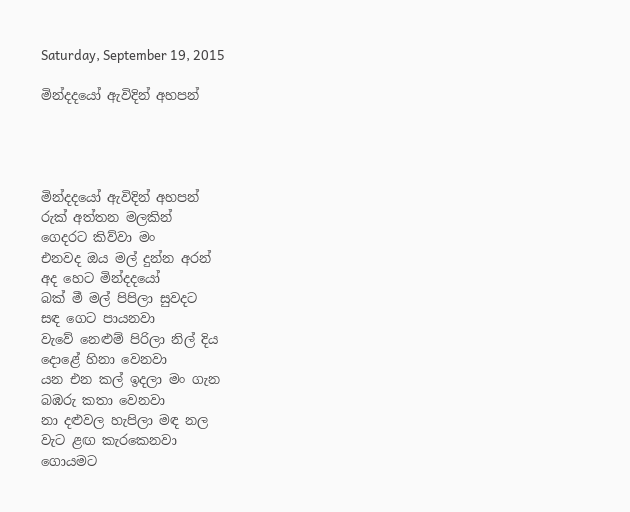Saturday, September 19, 2015

මින්දදයෝ ඇවිදින් අහපන්




මින්දදයෝ ඇවිදින් අහපන්
රුක් අත්තන මලකින්
ගෙදරට කිව්වා මං
එනවද ඔය මල් දුන්න අරන්
අද හෙට මින්දදයෝ
බක් මී මල් පිපිලා සුවදට
සඳ ගෙට පායනවා
වැවේ නෙළුම් පිරිලා නිල් දිය
දොළේ හිනා වෙනවා
යන එන කල් ඉදලා මං ගැන
බඹරු කතා වෙනවා
නා දළුවල හැපිලා මඳ නල
වැට ළඟ කැරකෙනවා
ගොයමට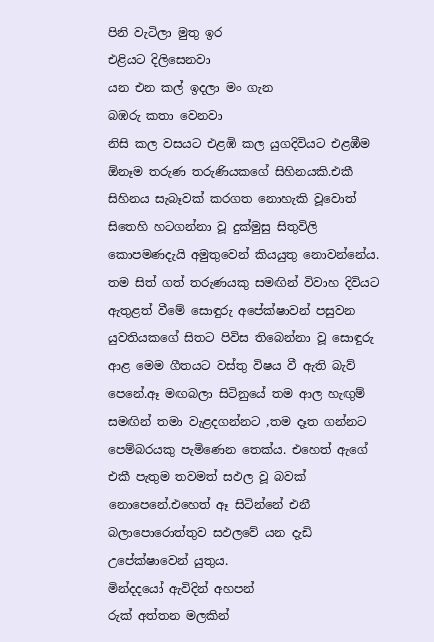පිනි වැටිලා මුතු ඉර
එළියට දිලිසෙනවා
යන එන කල් ඉදලා මං ගැන
බඹරු කතා වෙනවා
නිසි කල වසයට එළඹි කල යුගදිවියට එළඹීම ඕනෑම තරුණ තරුණියකගේ සිහිනයකි.එකී සිහිනය සැබෑවක් කරගත නොහැකි වූවොත් සිතෙහි හටගන්නා වූ දුක්මුසු සිතුවිලි කොපමණදැයි අමුතුවෙන් කියයුතු නොවන්නේය. තම සිත් ගත් තරුණයකු සමඟින් විවාහ දිවියට ඇතුළත් වීමේ සොඳුරු අපේක්ෂාවන් පසුවන යුවතියකගේ සිතට පිවිස තිබෙන්නා වූ සොඳුරු ආළ මෙම ගීතයට වස්තු විෂය වී ඇති බැව් පෙනේ.ඈ මඟබලා සිටිනුයේ තම ආල හැඟුම් සමඟින් තමා වැළදගන්නට ,තම දෑත ගන්නට පෙම්බරයකු පැමිණෙන තෙක්ය. එහෙත් ඇගේ එකී පැතුම තවමත් සඵල වූ බවක් නොපෙනේ.එහෙත් ඈ සිටින්නේ එනී බලාපොරොත්තුව සඵලවේ යන දැඩි උපේක්ෂාවෙන් යුතුය.
මින්දදයෝ ඇවිදින් අහපන්
රුක් අත්තන මලකින්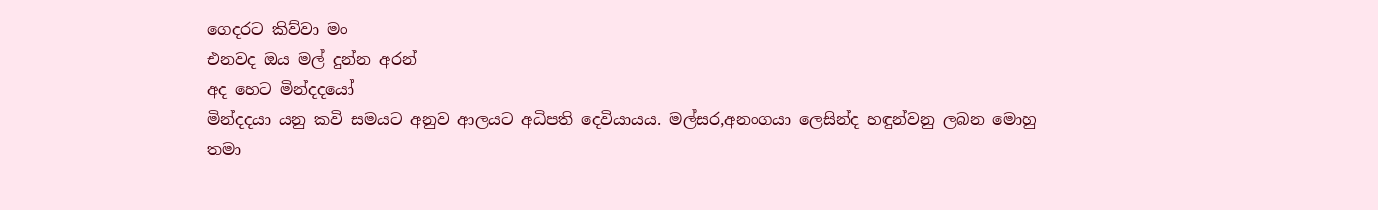ගෙදරට කිව්වා මං
එනවද ඔය මල් දුන්න අරන්
අද හෙට මින්දදයෝ
මින්දදයා යනු කවි සමයට අනුව ආලයට අධිපති දෙවියායය. මල්සර,අනංගයා ලෙසින්ද හඳුන්වනු ලබන මොහු තමා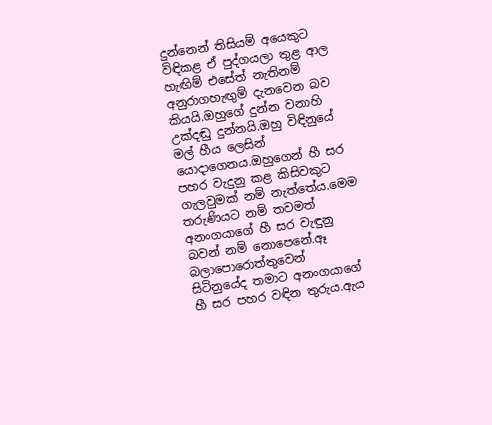දුන්නෙන් තිසියම් අයෙකුට විඳිකළ ඒ පුද්ගයලා තුළ ආල හැඟිම් එසේත් නැතිනම් අනුරාගහැඟුම් දැනවෙන බව කියයි.ඔහුගේ දුන්න වනාහි උක්දඬු දුන්නයි.ඔහු විඳිනුයේ මල් හීය ලෙසින් යොදාගෙනය.ඔහුගෙන් හී සර පහර වැදුනු කළ කිසිවකුට ගැලවුමක් නම් නැත්තේය.මෙම තරුණියට නම් තවමත් අනංගයාගේ හී සර වැඳුනු බවන් නම් නොපෙනේ.ඈ බලාපොරොත්තුවෙන් සිටිනුයේද තමාට අනංගයාගේ හී සර පහර වඳින තුරුය.ඇය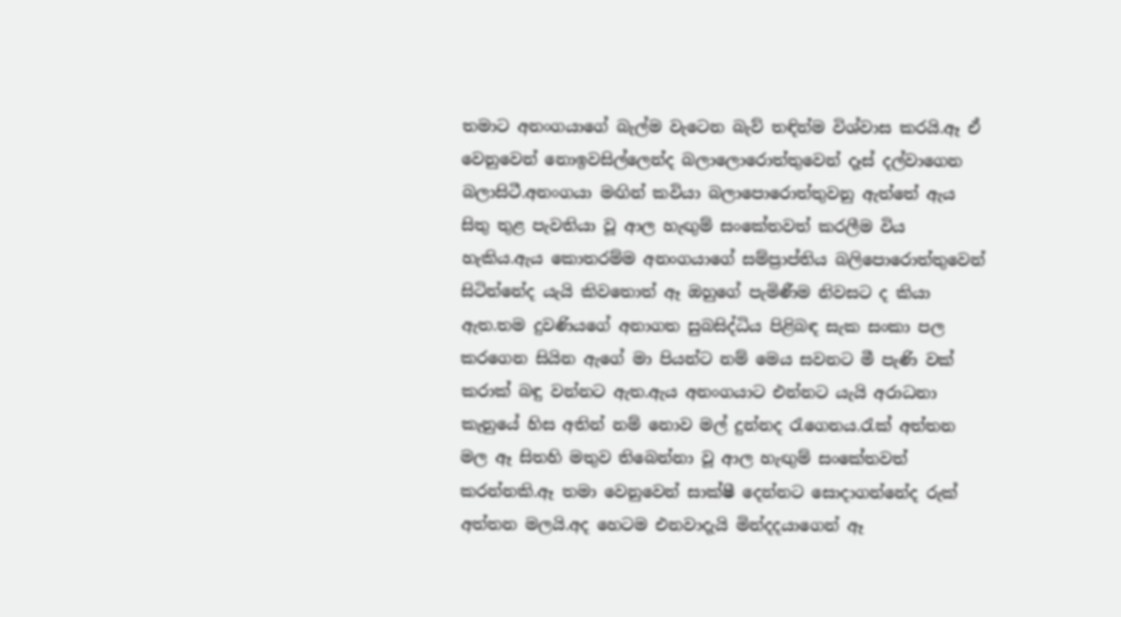තමාට අනංගයාගේ බැල්ම වැටෙන බැව් තඳින්ම විශ්වාස කරයි.ඈ ඒ වෙනුවෙන් නොඉවසිල්ලෙන්ද බලාලොරොත්තුවෙන් දෑස් දල්වාගෙන බලාසිටී.අනංගයා මඟින් කවියා බලාපොරොත්තුවනු ඇත්තේ ඇය සිතු තුළ පැවතියා වූ ආල හැඟුම් සංකේතවත් කරලීම විය හැකිය.ඇය කොතරම්ම අනංගයාගේ සම්ප්‍රාප්තිය බලිපොරොත්තුවෙන් සිටින්නේද යැයි කිවතොත් ඈ ඔහුගේ පැමිණීම නිවසට ද කියා ඇත.තම දුවණියගේ අනාගත සුබසිද්ධිය පිළිබඳ සැක සංකා පල කරගෙන සියින ඇගේ මා පියන්ට නම් මෙය සවනට මී පැණි වක් කරාක් බඳු වන්නට ඇත.ඇය අනංගයාට එන්නට යැයි අරාධනා කැනුයේ හිස අතින් නම් නොව මල් දුන්නද රැගෙනය.රැක් අත්තන මල ඈ සිතහි මතුව තිබෙන්නා වූ ආල හැඟුම් සංකේතවත් කරන්නකි.ඈ තමා වෙනුවෙන් සාක්ෂී දෙන්නට සොදාගන්නේද රුක් අත්තන මලයි.අද හෙටම එනවාදැයි මින්දදයාගෙන් ඈ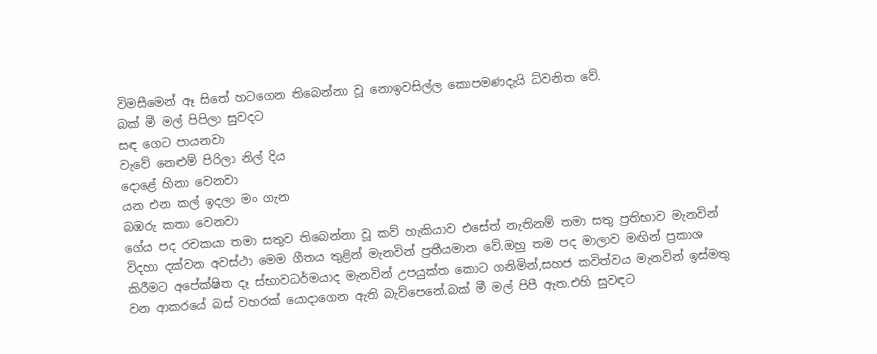විමසීමෙන් ඈ සිතේ හටගෙන තිබෙන්නා වූ නොඉවසිල්ල කොපමණදැයි ධ්වනිත වේ.
බක් මී මල් පිපිලා සුවදට
සඳ ගෙට පායනවා
වැවේ නෙළුම් පිරිලා නිල් දිය
දොළේ හිනා වෙනවා
යන එන කල් ඉදලා මං ගැන
බඹරු කතා වෙනවා
ගේය පද රචකයා තමා සතුව තිබෙන්නා වූ කව් හැකියාව එසේත් නැතිනම් තමා සතු ප්‍රතිභාව මැනවින් විදහා දක්වන අවස්ථා මෙම ගීතය තුළින් මැනවින් ප්‍රතීයමාන වේ.ඔහු තම පද මාලාව මඟින් ප්‍රකාශ කිරීමට අපේක්ෂිත දෑ ස්භාවධර්මයාද මැනවින් උපයුක්ත කොට ගනිමින්,සහජ කවිත්වය මැනවින් ඉස්මතු වන ආකරයේ බස් වහරක් යොදාගෙන ඇති බැව්පෙනේ.බක් මී මල් පිපී ඇත.එහි සුවඳට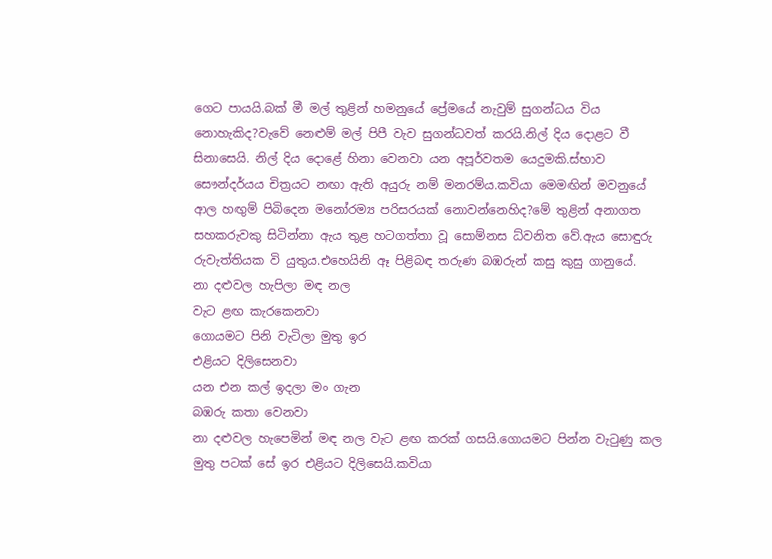ගෙට පායයි.බක් මී මල් තුළින් හමනුයේ ප්‍රේමයේ නැවුම් සුගන්ධය විය නොහැකිද?වැවේ නෙළුම් මල් පිපී වැව සුගන්ධවත් කරයි.නිල් දිය දොළට වී සිනාසෙයි. නිල් දිය දොළේ හිනා වෙනවා යන අපූර්වතම යෙදුමකි.ස්භාව සෞන්දර්යය චිත්‍රයට නඟා ඇති අයුරු නම් මනරම්ය.කවියා මෙමඟින් මවනුයේ ආල හඟුම් පිබිදෙන මනෝරම්‍ය පරිසරයක් නොවන්නෙහිද?මේ තුළින් අනාගත සහකරුවකු සිටින්නා ඇය තුළ හටගත්තා වූ සොම්නස ධ්වනිත වේ.ඇය සොඳුරු රුවැත්තියක වි යුතුය.එහෙයිනි ඈ පිළිබඳ තරුණ බඹරුන් කසු කුසු ගානුයේ.
නා දළුවල හැපිලා මඳ නල
වැට ළඟ කැරකෙනවා
ගොයමට පිනි වැටිලා මුතු ඉර
එළියට දිලිසෙනවා
යන එන කල් ඉදලා මං ගැන
බඹරු කතා වෙනවා
නා දළුවල හැපෙමින් මඳ නල වැට ළඟ කරක් ගසයි.ගොයමට පින්න වැටුණු කල මුතු පටක් සේ ඉර එළියට දිලිසෙයි.කවියා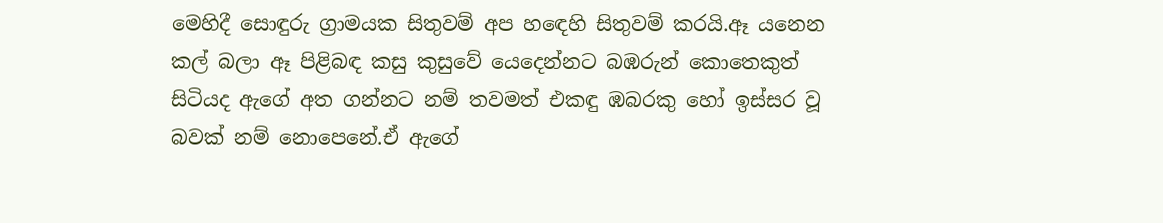මෙහිදී සොඳුරු ග්‍රාමයක සිතුවම් අප හඳෙහි සිතුවම් කරයි.ඈ යනෙන කල් බලා ඈ පිළිබඳ කසු කුසුවේ යෙදෙන්නට බඹරුන් කොතෙකුත් සිටියද ඇගේ අත ගන්නට නම් තවමත් එකඳු ඹබරකු හෝ ඉස්සර වූ බවක් නම් නොපෙනේ.ඒ ඇගේ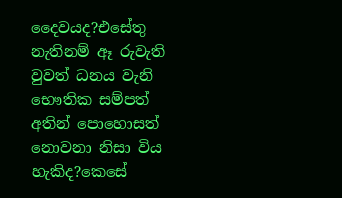දෛවයද?එසේතු නැතිනම් ඈ රුවැති වුවත් ධනය වැනි භෞතික සම්පත් අතින් පොහොසත් නොවනා නිසා විය හැකිද?කෙසේ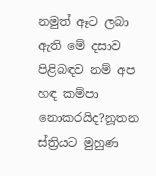නමුත් ඈට ලබා ඇති මේ දසාව පිළිබඳව නම් අප හඳ කම්පා නොකරයිද?නූතන ස්ත්‍රියට මුහුණ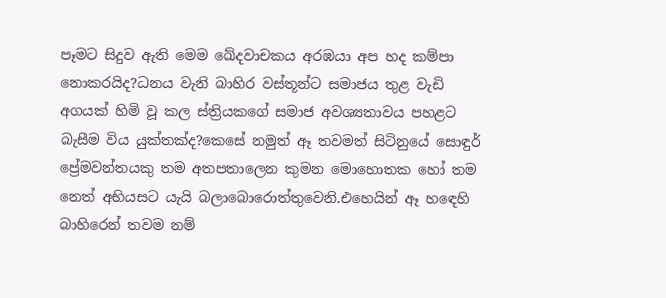පෑමට සිදුව ඇති මෙම ඛේදවාචකය අරඹයා අප හද කම්පා නොකරයිද?ධනය වැනි බාහිර වස්තූන්ට සමාජය තුළ වැඩි අගයක් හිමි වූ කල ස්ත්‍රියකගේ සමාජ අවශ්‍යතාවය පහළට බැසීම විය යුක්තක්ද?කෙසේ නමුත් ඈ තවමත් සිටිනුයේ සොඳුර් ප්‍රේමවන්තයකු තම අතපතාලෙන කුමන මොහොතක හෝ තම නෙත් අභියසට යැයි බලාබොරොත්තුවෙනි.එහෙයින් ඈ හඳෙහි බාහිරෙන් තවම නම්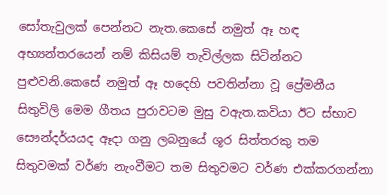සෝතැවුලක් පෙන්නට නැත.කෙසේ නමුත් ඈ හඳ අභ්‍යන්තරයෙන් නම් කිසියම් තැවිල්ලක සිටින්නට පුළුවනි.කෙසේ නමුත් ඈ හදෙහි පවතින්නා වූ ප්‍රේමනීය සිතුවිලි මෙම ගීතය පුරාවටම මුසු වඇත.කවියා ඊට ස්භාව සෞන්දර්යයද ඈදා ගනු ලබනුයේ ශූර සිත්තරකු තම සිතුවමක් වර්ණ නැංවීමට තම සිතුවමට වර්ණ එක්කරගන්නා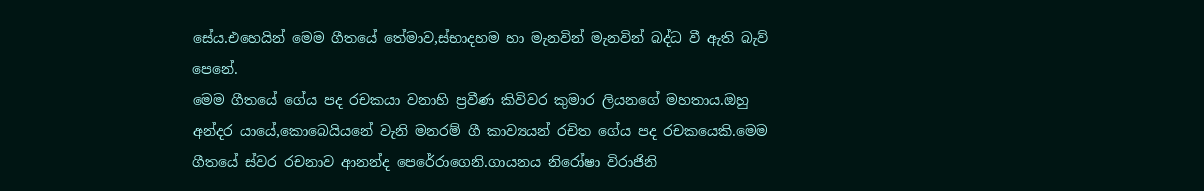සේය.එහෙයින් මෙම ගීතයේ තේමාව,ස්භාදහම හා මැනවින් මැනවින් බද්ධ වී ඇති බැව් පෙනේ.
මෙම ගීතයේ ගේය පද රචකයා වනාහි ප්‍රවීණ කිවිවර කුමාර ලියනගේ මහතාය.ඔහු අන්දර යායේ,කොබෙයියනේ වැනි මනරම් ගී කාව්‍යයන් රචිත ගේය පද රචකයෙකි.මෙම ගීතයේ ස්වර රචනාව ආනන්ද පෙරේරාගෙනි.ගායනය නිරෝෂා විරාජිනි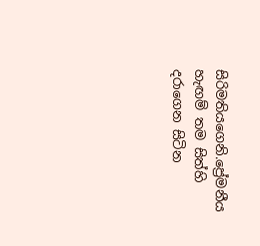සිරිමතියගෙනි.ප්‍රේමනීය හැඟම් තම සිත්හි දරාගෙන සිටින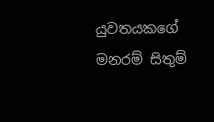යුවතයකගේ මනරම් සිතුම්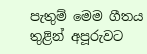පැතුම් මෙම ගීතය තුළින් අපූරුවට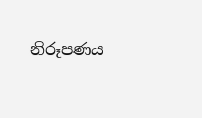නිරූපණය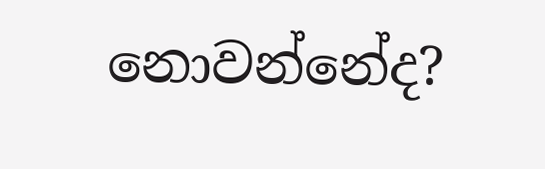නොවන්නේද?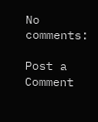No comments:

Post a Comment